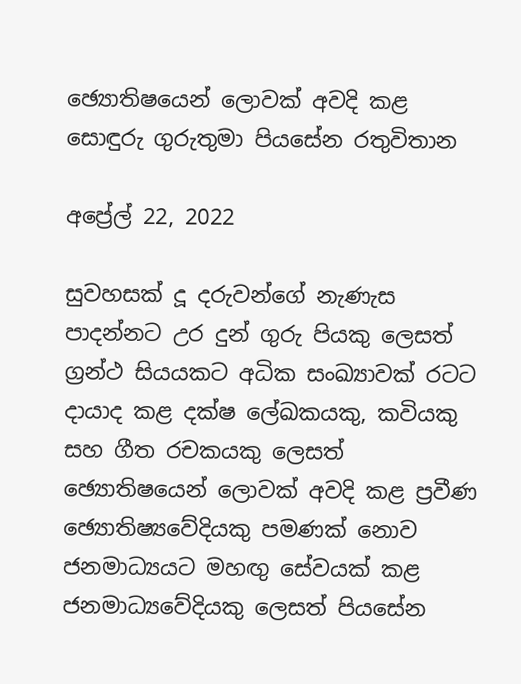ඡ්‍යොතිෂයෙන් ලොවක් අවදි කළ සොඳුරු ගුරුතුමා පියසේන රතුවිතාන

අප්‍රේල් 22, 2022

සුවහසක් දූ දරුවන්ගේ නැණැස පාදන්නට උර දුන් ගුරු පියකු ලෙසත් ග්‍රන්ථ සියයකට අධික සංඛ්‍යාවක් රටට දායාද කළ දක්ෂ ලේඛකයකු, කවියකු සහ ගීත රචකයකු ලෙසත් ඡ්‍යොතිෂයෙන් ලොවක් අවදි කළ ප්‍රවීණ ඡ්‍යොතිෂ්‍යවේදියකු පමණක් නොව ජනමාධ්‍යයට මහඟු සේවයක් කළ ජනමාධ්‍යවේදියකු ලෙසත් පියසේන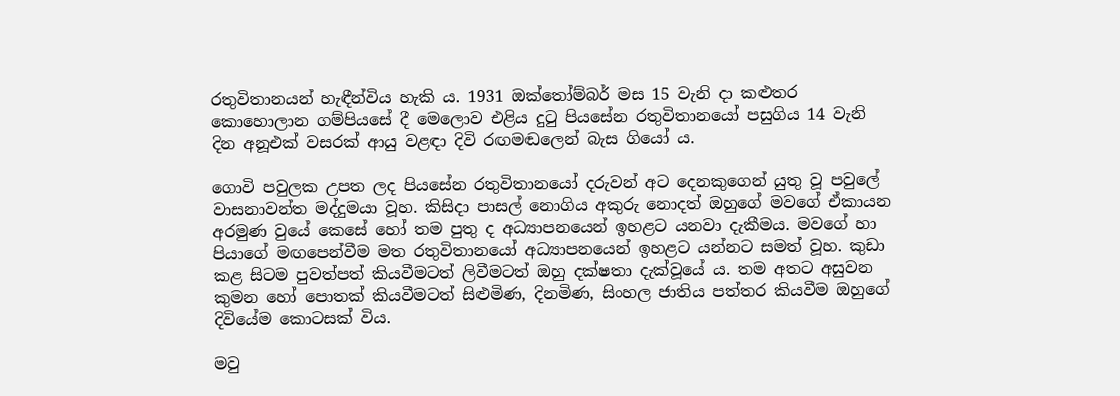රතුවිතානයන් හැඳීන්විය හැකි ය. 1931 ඔක්තෝම්බර් මස 15 වැනි දා කළුතර කොහොලාන ගම්පියසේ දී මෙලොව එළිය දුටු පියසේන රතුවිතානයෝ පසුගිය 14 වැනි දින අනූඑක් වසරක් ආයු වළඳා දිවි රඟමඬලෙන් බැස ගියෝ ය.

ගොවි පවුලක උපත ලද පියසේන රතුවිතානයෝ දරුවන් අට දෙනකුගෙන් යුතු වූ පවුලේ වාසනාවන්ත මද්දුමයා වූහ. කිසිදා පාසල් නොගිය අකුරු නොදත් ඔහුගේ මව‍ගේ ඒකායන අරමුණ වුයේ කෙසේ හෝ තම පුතු ද අධ්‍යාපනයෙන් ඉහළට යනවා දැකීමය. මවගේ හා පියාගේ මඟපෙන්වීම මත රතුවිතානයෝ අධ්‍යාපනයෙන් ඉහළට යන්නට සමත් වූහ. කුඩා කළ සිටම පුවත්පත් කියවීමටත් ලිවීමටත් ඔහු දක්ෂතා දැක්වූයේ ය. තම අතට අසුවන කුමන හෝ පොතක් කියවීමටත් සිළුමිණ, දිනමිණ, සිංහල ජාතිය පත්තර කියවීම ඔහුගේ දිවියේම කොටසක් විය.

මවු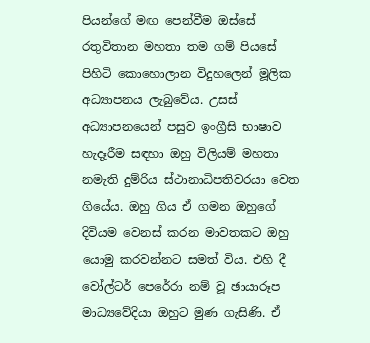පියන්ගේ මඟ පෙන්වීම ඔස්සේ රතුවිතාන මහතා තම ගම් පියසේ පිහිටි කොහොලාන විදුහලෙන් මූලික අධ්‍යාපනය ලැබුවේය. උසස් අධ්‍යාපනයෙන් පසුව ඉංග්‍රීසි භාෂාව හැදෑරීම සඳහා ඔහු විලියම් මහතා නමැති දුම්රිය ස්ථානාධිපතිවරයා වෙත ගියේය. ඔහු ගිය ඒ ගමන ඔහුගේ දිවියම වෙනස් කරන මාවතකට ඔහු යොමු කරවන්නට සමත් විය. එහි දී වෝල්ටර් පෙරේරා නම් වූ ඡායාරූප මාධ්‍යවේදියා ඔහුට මුණ ගැසිණි. ඒ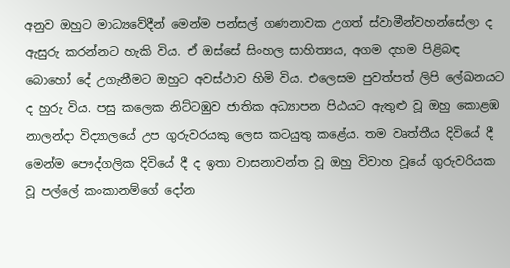අනුව ඔහුට මාධ්‍යවේදීන් මෙන්ම පන්සල් ගණනාවක උගත් ස්වාමීන්වහන්සේලා ද ඇසුරු කරන්නට හැකි විය. ඒ ඔස්සේ සිංහල සාහිත්‍යය, අගම දහම පිළිබඳ බොහෝ දේ උගැනීමට ඔහුට අවස්ථාව හිමි විය. එලෙසම පුවත්පත් ලිපි ලේඛනයට ද හුරු විය. පසු කලෙක නිට්ටඹුව ජාතික අධ්‍යාපන පිඨයට ඇතුළු වූ ඔහු කොළඹ නාලන්දා විද්‍යාලයේ උප ගුරුවරයකු ලෙස කටයුතු කළේය. තම වෘත්තීය දිවියේ දී මෙන්ම පෞද්ගලික දිවියේ දී ද ඉතා වාසනාවන්ත වූ ඔහු විවාහ වූයේ ගුරුවරියක වූ පල්ලේ කංකානම්ගේ දෝන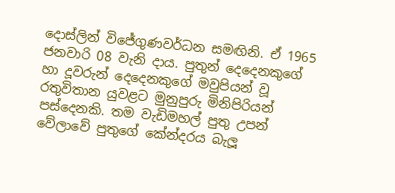දොස්ලින් විජේගුණවර්ධන සමඟිනි. ඒ 1965 ජනවාරි 08 වැනි දාය. පුතුන් දෙදෙනකුගේ හා දූවරුන් දෙදෙනකුගේ මවුපියන් වූ රතුවිතාන යුවළට මුනුපුරු මිනිපිරියන් පස්දෙනකි. තම වැඩිමහල් පුතු උපන් වේලාවේ පුතුගේ කේන්දරය බැලූ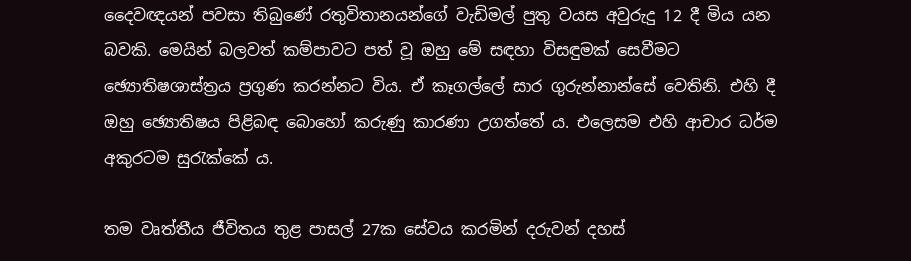දෛවඥයන් පවසා තිබුණේ රතුවිතානයන්ගේ වැඩිමල් පුතු වයස අවුරුදු 12 දී මිය යන බවකි. මෙයින් බලවත් කම්පාවට පත් වූ ඔහු මේ සඳහා විසඳුමක් සෙවීමට ඡ්‍යොතිෂශාස්ත්‍රය ප්‍රගුණ කරන්නට විය. ඒ කෑගල්ලේ සාර ගුරුන්නාන්සේ වෙතිනි. එහි දී ඔහු ඡ්‍යොතිෂය පිළිබඳ බොහෝ කරුණු කාරණා උගත්තේ ය. එලෙසම එහි ආචාර ධර්ම අකුරටම සුරැක්කේ ය.

තම වෘත්තීය ජීවිතය තුළ පාසල් 27ක සේවය කරමින් දරුවන් දහස්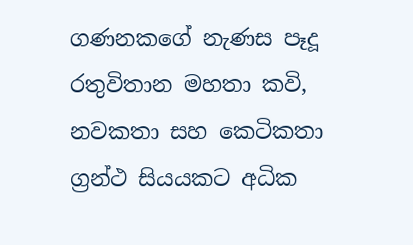ගණනකගේ නැණස පෑදූ රතුවිතාන මහතා කවි, නවකතා සහ කෙටිකතා ග්‍රන්ථ සියයකට අධික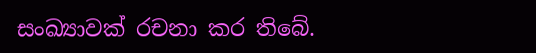සංඛ්‍යාවක් රචනා කර තිබේ.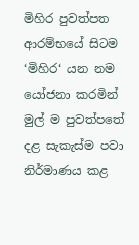මිහිර පුවත්පත ආරම්භයේ සිටම ‘මිහිර‘ යන නම යෝජනා කරමින් මුල් ම පුවත්පතේ දළ සැකැස්ම පවා නිර්මාණය කළ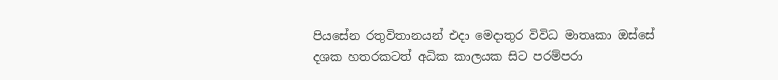පියසේන රතුවිතානයන් එදා මෙදාතුර විවිධ මාතෘකා ඔස්සේ දශක හතරකටත් අධික කාලයක සිට පරම්පරා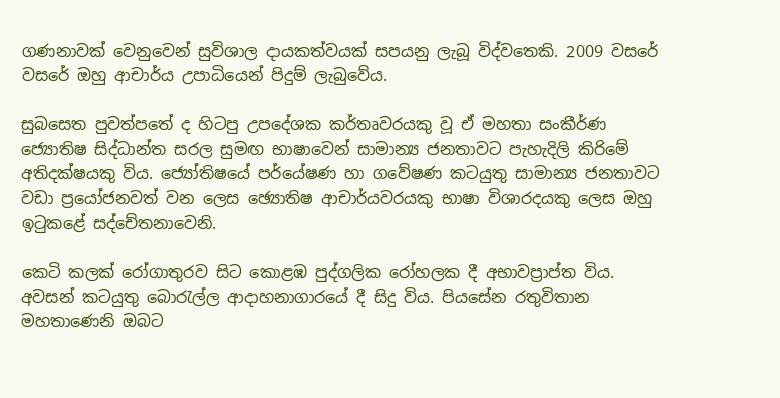ගණනාවක් වෙනුවෙන් සුවිශාල දායකත්වයක් සපයනු ලැබූ විද්වතෙකි. 2009 වසරේ වසරේ ඔහු ආචාර්ය උපාධියෙන් පිදුම් ලැබුවේය.

සුබසෙත පුවත්පතේ ද හිටපු උපදේශක කර්තෘවරයකු වූ ඒ මහතා සංකීර්ණ ජ්‍යොතිෂ සිද්ධාන්ත සරල සුමඟ භාෂාවෙන් සාමාන්‍ය ජනතාවට පැහැදිලි කිරිමේ අතිදක්ෂයකු විය. ජ්‍යෝතිෂයේ පර්යේෂණ හා ගවේෂණ කටයුතු සාමාන්‍ය ජනතාවට වඩා ප්‍රයෝජනවත් වන ලෙස ඡ්‍යොතිෂ ආචාර්යවරයකු භාෂා විශාරදයකු ලෙස ඔහු ඉටුකළේ සද්චේතනාවෙනි.

කෙටි කලක් රෝගාතුරව සිට කොළඹ පුද්ගලික රෝහලක දී අභාවප්‍රාප්ත විය. අවසන් කටයුතු බොරැල්ල ආදාහනාගාරයේ දී සිදු විය. පියසේන රතුවිතාන මහතාණෙනි ඔබට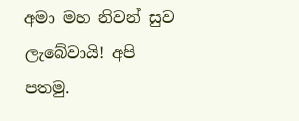අමා මහ නිවන් සුව ලැබේවායි! අපි පතමු.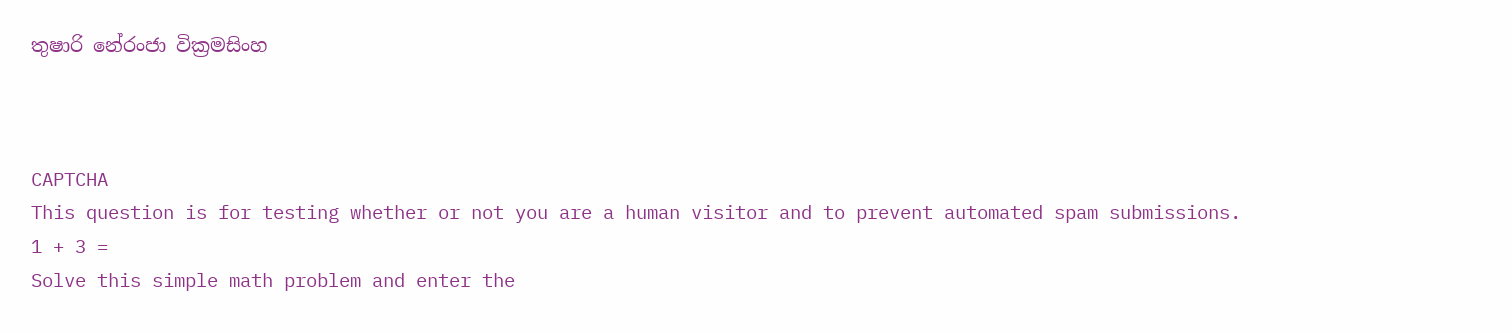තුෂාරි නේරංජා වික්‍රමසිංහ



CAPTCHA
This question is for testing whether or not you are a human visitor and to prevent automated spam submissions.
1 + 3 =
Solve this simple math problem and enter the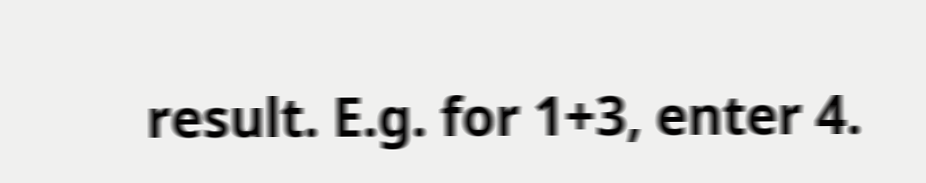result. E.g. for 1+3, enter 4.